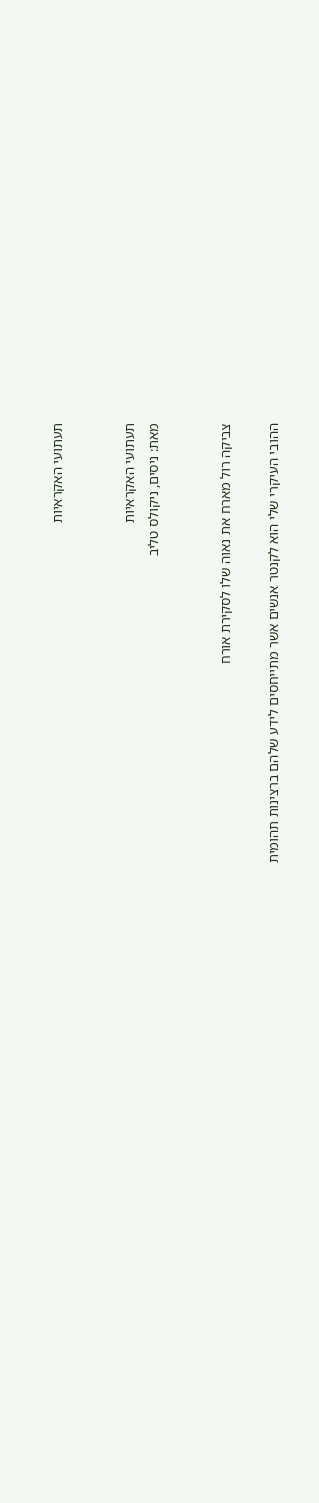תעתועי האקראיות


תעתועי האקראיות
מאת: ניסים, ניקולס טליב


צביקה רול מארח את נאוה שלו לסקירת אורח

ההובי העיקרי שלי הוא לקנטר אנשים אשר מתייחסים לידע שלהם ברצינות תהומית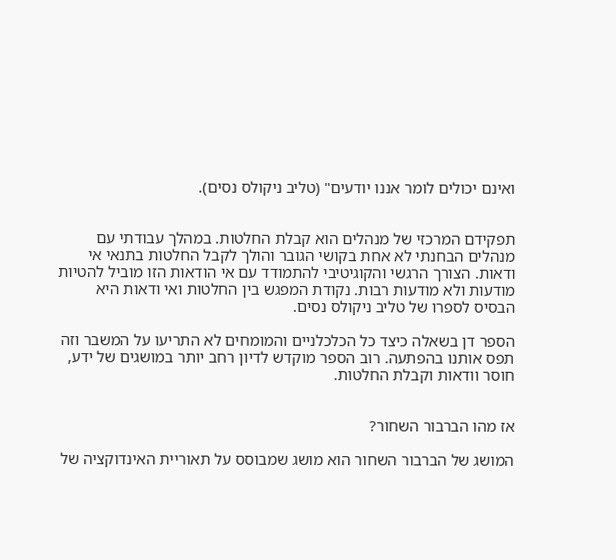ואינם יכולים לומר אננו יודעים" (טליב ניקולס נסים).


תפקידם המרכזי של מנהלים הוא קבלת החלטות. במהלך עבודתי עם מנהלים הבחנתי לא אחת בקושי הגובר והולך לקבל החלטות בתנאי אי ודאות. הצורך הרגשי והקוגיטיבי להתמודד עם אי הודאות הזו מוביל להטיות מודעות ולא מודעות רבות. נקודת המפגש בין החלטות ואי ודאות היא הבסיס לספרו של טליב ניקולס נסים.

הספר דן בשאלה כיצד כל הכלכלניים והמומחים לא התריעו על המשבר וזה תפס אותנו בהפתעה. רוב הספר מוקדש לדיון רחב יותר במושגים של ידע, חוסר וודאות וקבלת החלטות.


אז מהו הברבור השחור?

המושג של הברבור השחור הוא מושג שמבוסס על תאוריית האינדוקציה של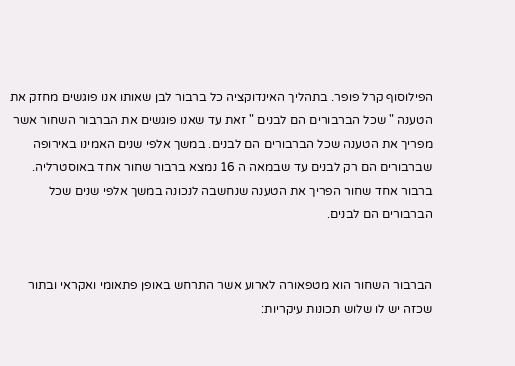הפילוסוף קרל פופר. בתהליך האינדוקציה כל ברבור לבן שאותו אנו פוגשים מחזק את הטענה " שכל הברבורים הם לבנים " זאת עד שאנו פוגשים את הברבור השחור אשר מפריך את הטענה שכל הברבורים הם לבנים. במשך אלפי שנים האמינו באירופה שברבורים הם רק לבנים עד שבמאה ה 16 נמצא ברבור שחור אחד באוסטרליה. ברבור אחד שחור הפריך את הטענה שנחשבה לנכונה במשך אלפי שנים שכל הברבורים הם לבנים.


הברבור השחור הוא מטפאורה לארוע אשר התרחש באופן פתאומי ואקראי ובתור שכזה יש לו שלוש תכונות עיקריות: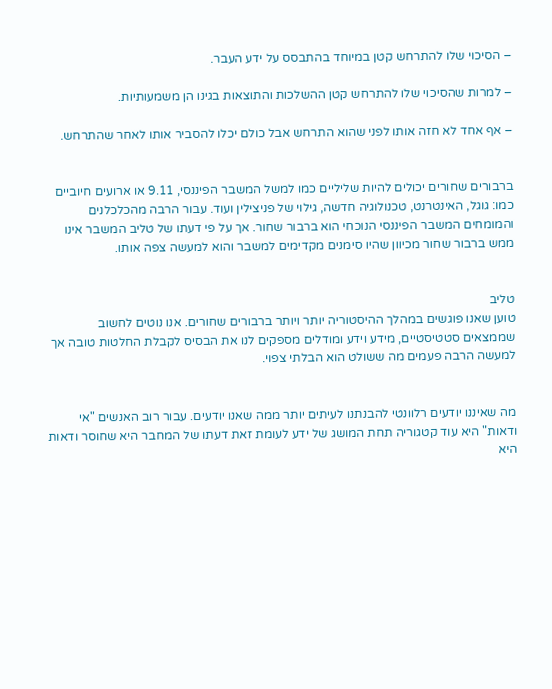– הסיכוי שלו להתרחש קטן במיוחד בהתבסס על ידע העבר.

– למרות שהסיכוי שלו להתרחש קטן ההשלכות והתוצאות בגינו הן משמעותיות.

– אף אחד לא חזה אותו לפני שהוא התרחש אבל כולם יכלו להסביר אותו לאחר שהתרחש.


ברבורים שחורים יכולים להיות שליליים כמו למשל המשבר הפיננסי, 9.11 או ארועים חיוביים כמו: גוגל, האינטרנט, טכנולוגיה חדשה, גילוי של פניצילין ועוד. עבור הרבה מהכלכלנים והמומחים המשבר הפיננסי הנוכחי הוא ברבור שחור. אך על פי דעתו של טליב המשבר אינו ממש ברבור שחור מכיוון שהיו סימנים מקדימים למשבר והוא למעשה צפה אותו.


טליב
טוען שאנו פוגשים במהלך ההיסטוריה יותר ויותר ברבורים שחורים. אנו נוטים לחשוב שממצאים סטטיסטיים, מידע וידע ומודלים מספקים לנו את הבסיס לקבלת החלטות טובה אך למעשה הרבה פעמים מה ששולט הוא הבלתי צפוי.


מה שאיננו יודעים רלוונטי להבנתנו לעיתים יותר ממה שאנו יודעים. עבור רוב האנשים "אי ודאות" היא עוד קטגוריה תחת המושג של ידע לעומת זאת דעתו של המחבר היא שחוסר ודאות היא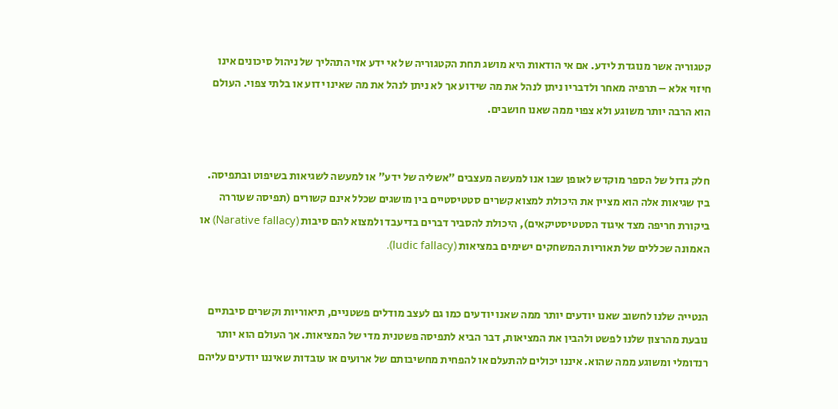קטגוריה אשר מנוגדת לידע. אם אי הודאות היא מושג תחת הקטגוריה של אי ידע אזי התהליך של ניהול סיכונים אינו חיזוי אלא – תרפיה מאחר ולדבריו ניתן לנהל את מה שידוע אך לא ניתן לנהל את מה שאינו ידוע או בלתי צפוי. העולם הוא הרבה יותר משוגע ולא צפוי ממה שאנו חושבים.


חלק גדול של הספר מוקדש לאופן שבו אנו למעשה מעצבים "אשליה של ידע" או למעשה לשגיאות בשיפוט ובתפיסה. בין שגיאות אלה הוא מציין את היכולת למצוא קשרים סטטיסטיים בין מושגים שכלל אינם קשורים (תפיסה שעוררה ביקורת חריפה מצד איגוד הסטטיסטיקאים), היכולת להסביר דברים בדיעבד ולמצוא להם סיבות (Narative fallacy) או האמונה שכללים של תאוריות המשחקים ישימים במציאות (ludic fallacy).


הנטייה שלנו לחשוב שאנו יודעים יותר ממה שאנו יודעים כמו גם לעצב מודלים פשטניים, תיאוריות וקשרים סיבתיים נובעת מהרצון שלנו לפשט ולהבין את המציאות, דבר הביא לתפיסה פשטנית מדי של המציאות. אך העולם הוא יותר רנדומלי ומשוגע ממה שהוא. איננו יכולים להתעלם או להפחית מחשיבותם של ארועים או עובדות שאיננו יודעים עליהם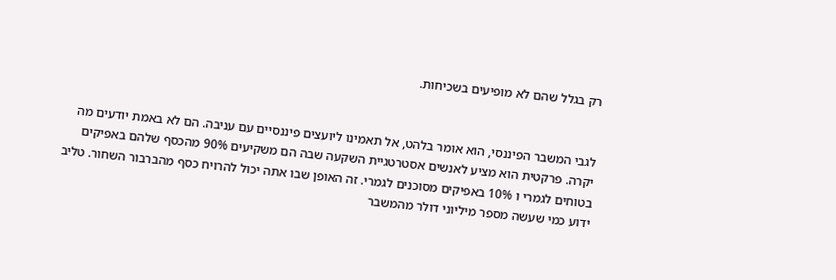רק בגלל שהם לא מופיעים בשכיחות.


לגבי המשבר הפיננסי, הוא אומר בלהט, אל תאמינו ליועצים פיננסיים עם עניבה. הם לא באמת יודעים מה יקרה. פרקטית הוא מציע לאנשים אסטרטגיית השקעה שבה הם משקיעים 90% מהכסף שלהם באפיקים בטוחים לגמרי ו 10% באפיקים מסוכנים לגמרי. זה האופן שבו אתה יכול להרויח כסף מהברבור השחור. טליב ידוע כמי שעשה מספר מיליוני דולר מהמשבר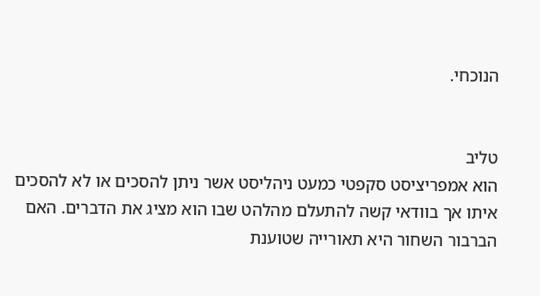הנוכחי.


טליב
הוא אמפריציסט סקפטי כמעט ניהליסט אשר ניתן להסכים או לא להסכים איתו אך בוודאי קשה להתעלם מהלהט שבו הוא מציג את הדברים. האם הברבור השחור היא תאורייה שטוענת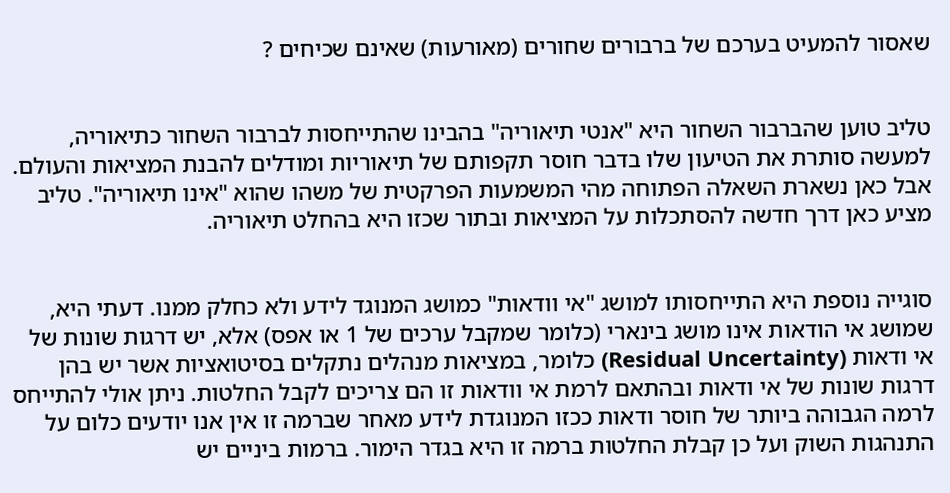שאסור להמעיט בערכם של ברבורים שחורים (מאורעות) שאינם שכיחים ?


טליב טוען שהברבור השחור היא "אנטי תיאוריה" בהבינו שהתייחסות לברבור השחור כתיאוריה, למעשה סותרת את הטיעון שלו בדבר חוסר תקפותם של תיאוריות ומודלים להבנת המציאות והעולם. אבל כאן נשארת השאלה הפתוחה מהי המשמעות הפרקטית של משהו שהוא "אינו תיאוריה". טליב מציע כאן דרך חדשה להסתכלות על המציאות ובתור שכזו היא בהחלט תיאוריה.


סוגייה נוספת היא התייחסותו למושג "אי וודאות" כמושג המנוגד לידע ולא כחלק ממנו. דעתי היא, שמושג אי הודאות אינו מושג בינארי (כלומר שמקבל ערכים של 1 או אפס) אלא, יש דרגות שונות של אי ודאות (Residual Uncertainty) כלומר, במציאות מנהלים נתקלים בסיטואציות אשר יש בהן דרגות שונות של אי ודאות ובהתאם לרמת אי וודאות זו הם צריכים לקבל החלטות. ניתן אולי להתייחס לרמה הגבוהה ביותר של חוסר ודאות ככזו המנוגדת לידע מאחר שברמה זו אין אנו יודעים כלום על התנהגות השוק ועל כן קבלת החלטות ברמה זו היא בגדר הימור. ברמות ביניים יש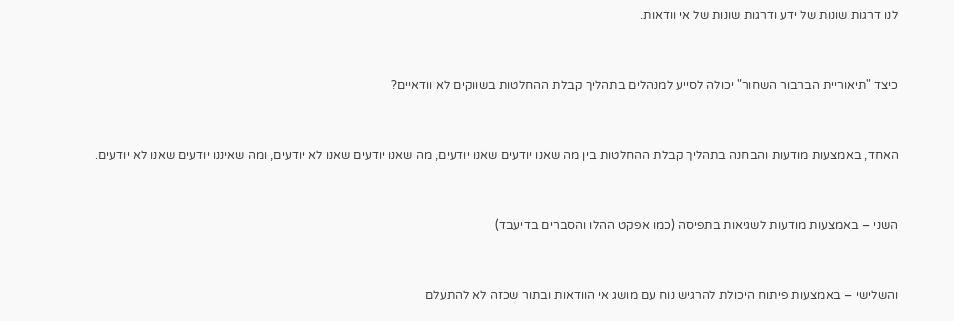לנו דרגות שונות של ידע ודרגות שונות של אי וודאות.


כיצד "תיאוריית הברבור השחור" יכולה לסייע למנהלים בתהליך קבלת ההחלטות בשווקים לא וודאיים?


האחד, באמצעות מודעות והבחנה בתהליך קבלת ההחלטות בין מה שאנו יודעים שאנו יודעים, מה שאנו יודעים שאנו לא יודעים, ומה שאיננו יודעים שאנו לא יודעים.


השני – באמצעות מודעות לשגיאות בתפיסה (כמו אפקט ההלו והסברים בדיעבד)


והשלישי – באמצעות פיתוח היכולת להרגיש נוח עם מושג אי הוודאות ובתור שכזה לא להתעלם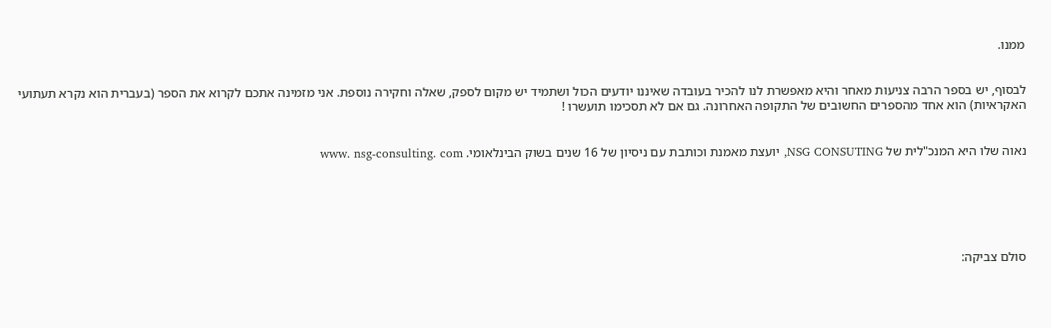ממנו.


לבסוף, יש בספר הרבה צניעות מאחר והיא מאפשרת לנו להכיר בעובדה שאיננו יודעים הכול ושתמיד יש מקום לספק, שאלה וחקירה נוספת. אני מזמינה אתכם לקרוא את הספר (בעברית הוא נקרא תעתועי האקראיות) הוא אחד מהספרים החשובים של התקופה האחרונה. גם אם לא תסכימו תועשרו !


נאוה שלו היא המנכ"לית של NSG CONSUTING, יועצת מאמנת וכותבת עם ניסיון של 16 שנים בשוק הבינלאומי. www. nsg-consulting. com






סולם צביקה: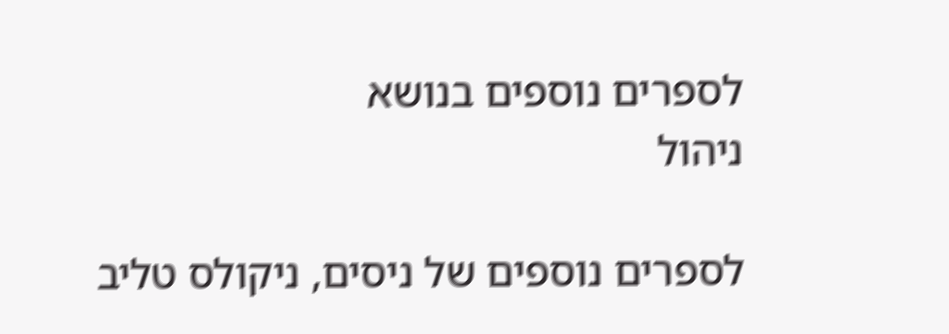לספרים נוספים בנושא
ניהול

לספרים נוספים של ניסים, ניקולס טליב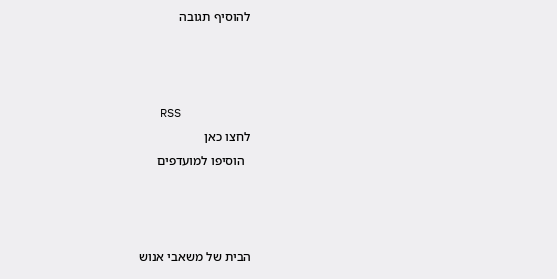להוסיף תגובה



   RSS
לחצו כאן
  הוסיפו למועדפים



הבית של משאבי אנוש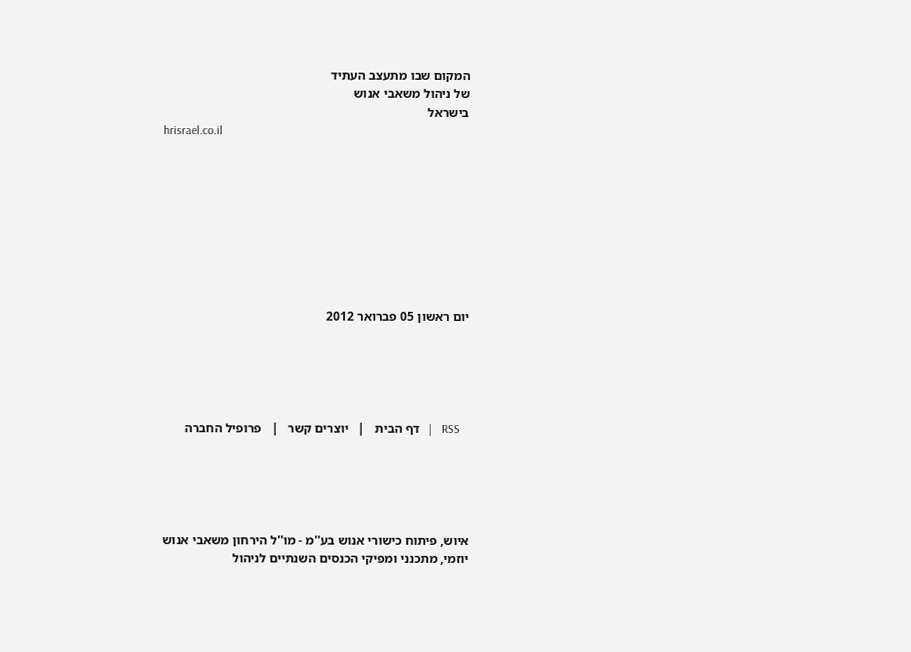המקום שבו מתעצב העתיד
של ניהול משאבי אנוש
בישראל
hrisrael.co.il









יום ראשון 05 פברואר 2012





   RSS   |   דף הבית   |   יוצרים קשר   |   פרופיל החברה





איוש, פיתוח כישורי אנוש בע''מ - מו''ל הירחון משאבי אנוש
יוזמי, מתכנני ומפיקי הכנסים השנתיים לניהול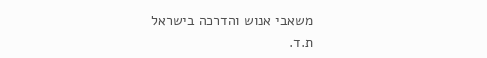משאבי אנוש והדרכה בישראל
ת.ד.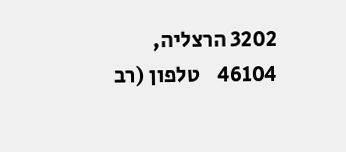3202 הרצליה, 46104    טלפון (רב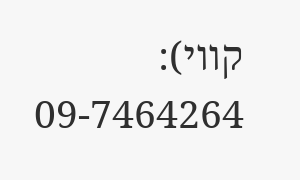קווי): 09-7464264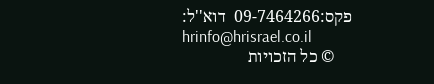פקס:09-7464266  דוא''ל:
hrinfo@hrisrael.co.il
    © כל הזכויות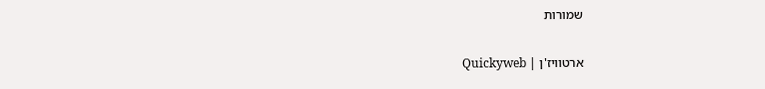שמורות


ארטוויז'ן | Quickyweb